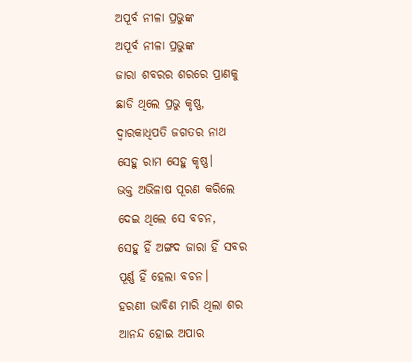ଅପୂର୍ବ ନୀଳା ପ୍ରଭୁଙ୍କ
ଅପୂର୍ବ ନୀଳା ପ୍ରଭୁଙ୍କ
ଜାରା ଶବରର ଶରରେ ପ୍ରାଣକୁ
ଛାଡି ଥିଲେ ପ୍ରଭୁ କୃଷ୍ଣ,
ଦ୍ବାରକାଧିପତି ଜଗତର ନାଥ
ସେହୁ ରାମ ସେହୁ କୃଷ୍ଣ।
ଭକ୍ତ ଅଭିଳାଷ ପୂରଣ କରିଲେ
ଦେଇ ଥିଲେ ସେ ବଚନ,
ସେହୁ ହିଁ ଅଙ୍ଗଦ ଜାରା ହିଁ ସବର
ପୂର୍ଣ୍ଣ ହିଁ ହେଲା ବଚନ।
ହରଣୀ ଭାବିଣ ମାରି ଥିଲା ଶର
ଆନନ୍ଦ ହୋଇ ଅପାର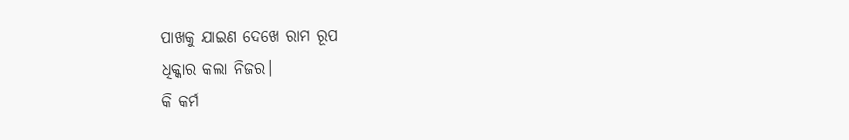ପାଖକୁ ଯାଇଣ ଦେଖେ ରାମ ରୂପ
ଧିକ୍କାର କଲା ନିଜର।
କି କର୍ମ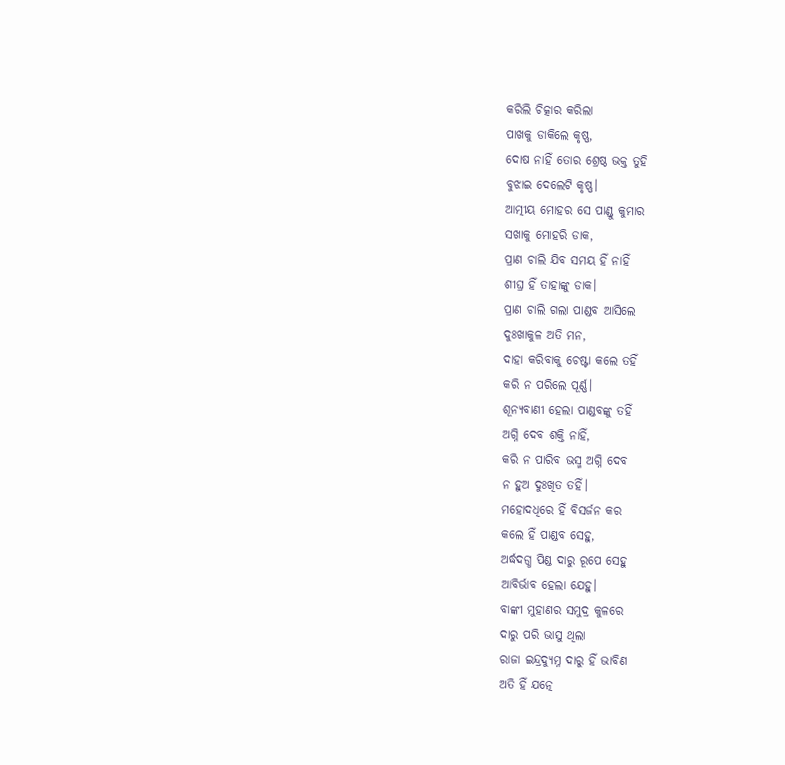କରିଲି ଚିତ୍କାର କରିଲା
ପାଖକୁ ଡାକିଲେ କୃଷ୍ଣ,
ଦୋଷ ନାହିଁ ତୋର ଶ୍ରେଷ୍ଠ ଭକ୍ତ ତୁହି
ବୁଝାଇ ଦେଲେଟି କୃଷ୍ଣ।
ଆତ୍ମୀୟ ମୋହର ସେ ପାଣ୍ଡୁ କୁମାର
ସଖାକୁ ମୋହରି ଡାକ,
ପ୍ରାଣ ଚାଲି ଯିବ ସମୟ ହିଁ ନାହିଁ
ଶୀଘ୍ର ହିଁ ତାହାଙ୍କୁ ଡାକ।
ପ୍ରାଣ ଚାଲି ଗଲା ପାଣ୍ଡବ ଆସିଲେ
ଦୁଃଖାକୁଳ ଅତି ମନ,
ଦାହା କରିବାକୁ ଚେଷ୍ଟା କଲେ ତହିଁ
କରି ନ ପରିଲେ ପୂର୍ଣ୍ଣ।
ଶୂନ୍ୟବାଣୀ ହେଲା ପାଣ୍ଡବଙ୍କୁ ତହିଁ
ଅଗ୍ନି ଦେବ ଶକ୍ତି ନାହିଁ,
କରି ନ ପାରିବ ଭସ୍ମ ଅଗ୍ନି ଦେବ
ନ ହୁଅ ଦୁଃଖିତ ତହିଁ।
ମହୋଦଧିରେ ହିଁ ବିସର୍ଜନ କର
କଲେ ହିଁ ପାଣ୍ଡବ ସେହୁ,
ଅର୍ଦ୍ଧଦଗ୍ଧ ପିଣ୍ଡ ଦାରୁ ରୂପେ ସେହୁ
ଆବିର୍ଭାବ ହେଲା ଯେହୁ।
ବାଙ୍କୀ ମୁହାଣର ସମୁଦ୍ର କୁଳରେ
ଦାରୁ ପରି ଭାସୁ ଥିଲା
ରାଜା ଇନ୍ଦ୍ରଦ୍ୟୁମ୍ନ ଦାରୁ ହିଁ ଭାବିଣ
ଅତି ହିଁ ଯତ୍ନେ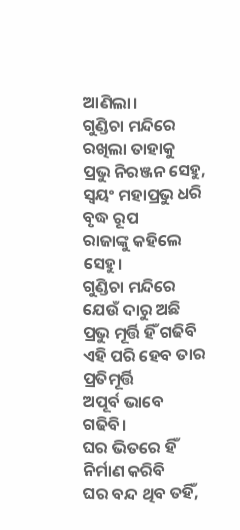ଆଣିଲା।
ଗୁଣ୍ଡିଚା ମନ୍ଦିରେ ରଖିଲା ତାହାକୁ
ପ୍ରଭୁ ନିରଞ୍ଜନ ସେହୁ,
ସ୍ବୟଂ ମହାପ୍ରଭୁ ଧରି ବୃଦ୍ଧ ରୂପ
ରାଜାଙ୍କୁ କହିଲେ ସେହୁ।
ଗୁଣ୍ଡିଚା ମନ୍ଦିରେ ଯେଉଁ ଦାରୁ ଅଛି
ପ୍ରଭୁ ମୂର୍ତ୍ତି ହିଁ ଗଢିବି
ଏହି ପରି ହେବ ତାର ପ୍ରତିମୂର୍ତ୍ତି
ଅପୂର୍ବ ଭାବେ ଗଢିବି।
ଘର ଭିତରେ ହିଁ ନିର୍ମାଣ କରିବି
ଘର ବନ୍ଦ ଥିବ ତହିଁ,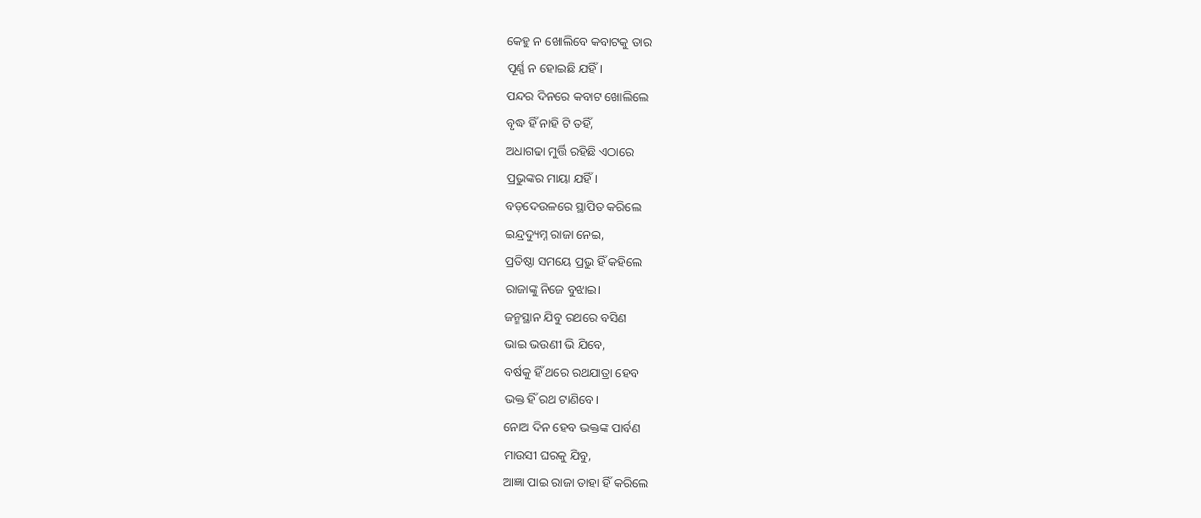କେହୁ ନ ଖୋଲିବେ କବାଟକୁ ତାର
ପୂର୍ଣ୍ଣ ନ ହୋଇଛି ଯହିଁ।
ପନ୍ଦର ଦିନରେ କବାଟ ଖୋଲିଲେ
ବୃଦ୍ଧ ହିଁ ନାହି ଟି ତହିଁ,
ଅଧାଗଢା ମୁର୍ତ୍ତି ରହିଛି ଏଠାରେ
ପ୍ରଭୁଙ୍କର ମାୟା ଯହିଁ।
ବଡ଼ଦେଉଳରେ ସ୍ଥାପିତ କରିଲେ
ଇନ୍ଦ୍ରଦ୍ୟୁମ୍ନ ରାଜା ନେଇ,
ପ୍ରତିଷ୍ଠା ସମୟେ ପ୍ରଭୁ ହିଁ କହିଲେ
ରାଜାଙ୍କୁ ନିଜେ ବୁଝାଇ।
ଜନ୍ମସ୍ଥାନ ଯିବୁ ରଥରେ ବସିଣ
ଭାଇ ଭଉଣୀ ଭି ଯିବେ,
ବର୍ଷକୁ ହିଁ ଥରେ ରଥଯାତ୍ରା ହେବ
ଭକ୍ତ ହିଁ ରଥ ଟାଣିବେ।
ନୋଅ ଦିନ ହେବ ଭକ୍ତଙ୍କ ପାର୍ବଣ
ମାଉସୀ ଘରକୁ ଯିବୁ,
ଆଜ୍ଞା ପାଇ ରାଜା ତାହା ହିଁ କରିଲେ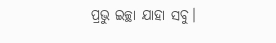ପ୍ରଭୁ ଇଚ୍ଛା ଯାହା ସବୁ।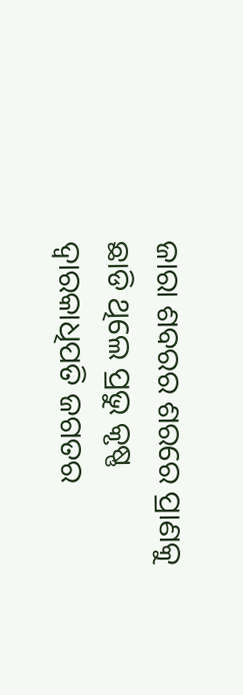ଜାରା ଶବରର ଶରରେ ପ୍ରାଣକୁ
ଛାଡି ଥିଲେ ପ୍ରଭୁ କୃଷ୍ଣ
ଦ୍ବାରକାଧିପତି ଜଗତର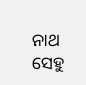ନାଥ
ସେହୁ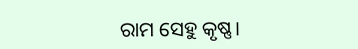ରାମ ସେହୁ କୃଷ୍ଣ।